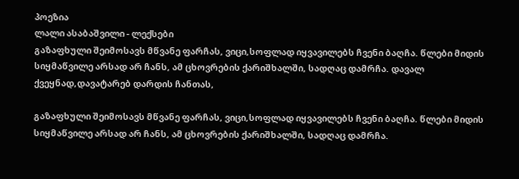პოეზია
ლალი ასაბაშვილი - ლექსები
გაზაფხული შეიმოსავს მწვანე ფარჩას, ვიცი,სოფლად იყვავილებს ჩვენი ბაღჩა. წლები მიდის სიყმაწვილე არსად არ ჩანს, ამ ცხოვრების ქარიშხალში, სადღაც დამრჩა. დავალ ქვეყნად,დავატარებ დარდის ჩანთას,

გაზაფხული შეიმოსავს მწვანე ფარჩას, ვიცი,სოფლად იყვავილებს ჩვენი ბაღჩა. წლები მიდის სიყმაწვილე არსად არ ჩანს, ამ ცხოვრების ქარიშხალში, სადღაც დამრჩა.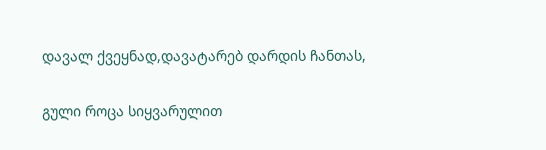დავალ ქვეყნად,დავატარებ დარდის ჩანთას,

გული როცა სიყვარულით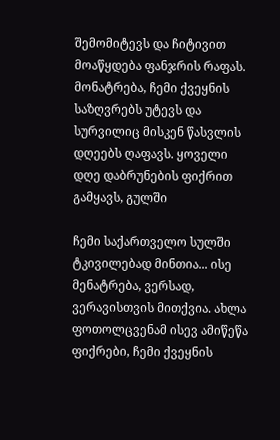შემომიტევს და ჩიტივით მოაწყდება ფანჯრის რაფას. მონატრება, ჩემი ქვეყნის საზღვრებს უტევს და სურვილიც მისკენ წასვლის დღეებს ღაფავს. ყოველი დღე დაბრუნების ფიქრით გამყავს, გულში

ჩემი საქართველო სულში ტკივილებად მინთია... ისე მენატრება, ვერსად, ვერავისთვის მითქვია. ახლა ფოთოლცვენამ ისევ ამიწეწა ფიქრები, ჩემი ქვეყნის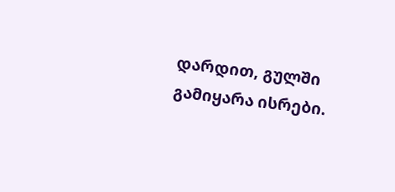დარდით, გულში გამიყარა ისრები.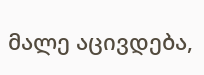მალე აცივდება,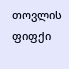თოვლის ფიფქი